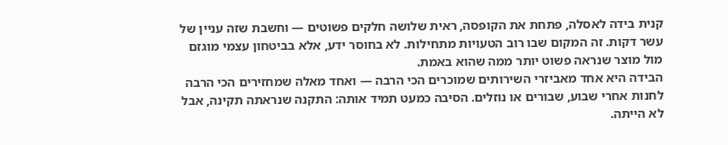קנית בידה לאסלה, פתחת את הקופסה, ראית שלושה חלקים פשוטים — וחשבת שזה עניין של עשר דקות. זה המקום שבו רוב הטעויות מתחילות. לא בחוסר ידע, אלא בביטחון עצמי מוגזם מול מוצר שנראה פשוט יותר ממה שהוא באמת.
הבידה היא אחד מאביזרי השירותים שמוכרים הכי הרבה — ואחד מאלה שמחזירים הכי הרבה לחנות אחרי שבוע, שבורים או נוזלים. הסיבה כמעט תמיד אותה: התקנה שנראתה תקינה, אבל לא הייתה.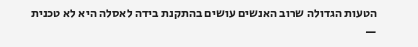הטעות הגדולה שרוב האנשים עושים בהתקנת בידה לאסלה היא לא טכנית —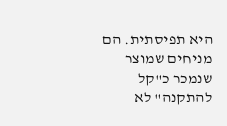היא תפיסתית. הם מניחים שמוצר שנמכר כ"קל להתקנה" לא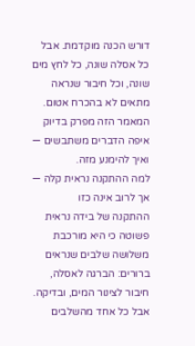דורש הכנה מוקדמת. אבל כל אסלה שונה, כל לחץ מים שונה, וכל חיבור שנראה מתאים לא בהכרח אטום. המאמר הזה מפרק בדיוק איפה הדברים משתבשים — ואיך להימנע מזה.
למה ההתקנה נראית קלה — אך לרוב אינה כזו
ההתקנה של בידה נראית פשוטה כי היא מורכבת משלושה שלבים שנראים ברורים: הברגה לאסלה, חיבור לצינור המים, ובדיקה. אבל כל אחד מהשלבים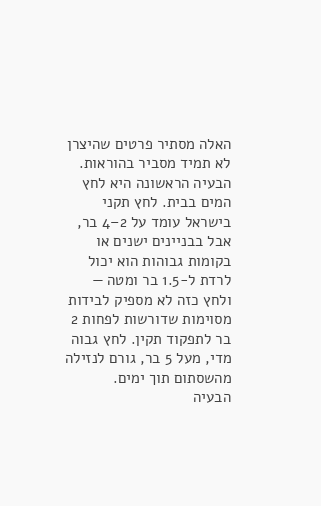האלה מסתיר פרטים שהיצרן לא תמיד מסביר בהוראות.
הבעיה הראשונה היא לחץ המים בבית. לחץ תקני בישראל עומד על 2–4 בר, אבל בבניינים ישנים או בקומות גבוהות הוא יכול לרדת ל-1.5 בר ומטה — ולחץ כזה לא מספיק לבידות מסוימות שדורשות לפחות 2 בר לתפקוד תקין. לחץ גבוה מדי, מעל 5 בר, גורם לנזילה מהשסתום תוך ימים.
הבעיה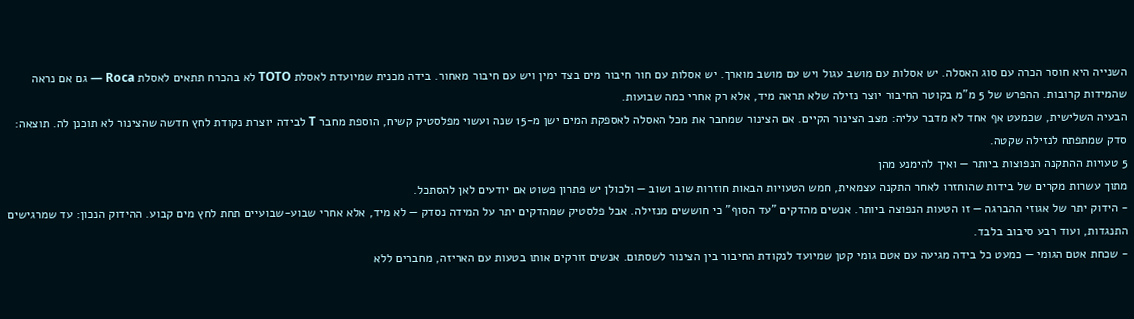השנייה היא חוסר הכרה עם סוג האסלה. יש אסלות עם מושב עגול ויש עם מושב מוארך. יש אסלות עם חור חיבור מים בצד ימין ויש עם חיבור מאחור. בידה מכנית שמיועדת לאסלת TOTO לא בהכרח תתאים לאסלת Roca — גם אם נראה שהמידות קרובות. ההפרש של 5 מ"מ בקוטר החיבור יוצר נזילה שלא תראה מיד, אלא רק אחרי כמה שבועות.
הבעיה השלישית, שכמעט אף אחד לא מדבר עליה: מצב הצינור הקיים. אם הצינור שמחבר את מכל האסלה לאספקת המים ישן מ-15 שנה ועשוי מפלסטיק קשיח, הוספת מחבר T לבידה יוצרת נקודת לחץ חדשה שהצינור לא תוכנן לה. תוצאה: סדק שמתפתח לנזילה שקטה.
5 טעויות ההתקנה הנפוצות ביותר — ואיך להימנע מהן
מתוך עשרות מקרים של בידות שהוחזרו לאחר התקנה עצמאית, חמש הטעויות הבאות חוזרות שוב ושוב — ולכולן יש פתרון פשוט אם יודעים לאן להסתכל.
- הידוק יתר של אגוזי ההברגה — זו הטעות הנפוצה ביותר. אנשים מהדקים "עד הסוף" כי חוששים מנזילה. אבל פלסטיק שמהדקים יתר על המידה נסדק — לא מיד, אלא אחרי שבוע-שבועיים תחת לחץ מים קבוע. ההידוק הנכון: עד שמרגישים התנגדות, ועוד רבע סיבוב בלבד.
- שכחת אטם הגומי — כמעט כל בידה מגיעה עם אטם גומי קטן שמיועד לנקודת החיבור בין הצינור לשסתום. אנשים זורקים אותו בטעות עם האריזה, מחברים ללא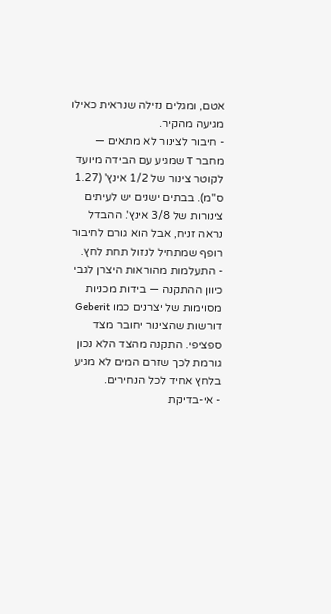אטם, ומגלים נזילה שנראית כאילו מגיעה מהקיר.
- חיבור לצינור לא מתאים — מחבר T שמגיע עם הבידה מיועד לקוטר צינור של 1/2 אינץ' (1.27 ס"מ). בבתים ישנים יש לעיתים צינורות של 3/8 אינץ'. ההבדל נראה זניח, אבל הוא גורם לחיבור רופף שמתחיל לנזול תחת לחץ.
- התעלמות מהוראות היצרן לגבי כיוון ההתקנה — בידות מכניות מסוימות של יצרנים כמו Geberit דורשות שהצינור יחובר מצד ספציפי. התקנה מהצד הלא נכון גורמת לכך שזרם המים לא מגיע בלחץ אחיד לכל הנחירים.
- אי-בדיקת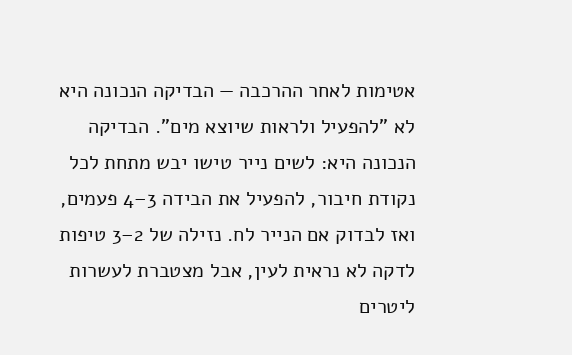אטימות לאחר ההרכבה — הבדיקה הנכונה היא לא "להפעיל ולראות שיוצא מים". הבדיקה הנכונה היא: לשים נייר טישו יבש מתחת לכל נקודת חיבור, להפעיל את הבידה 3–4 פעמים, ואז לבדוק אם הנייר לח. נזילה של 2–3 טיפות לדקה לא נראית לעין, אבל מצטברת לעשרות ליטרים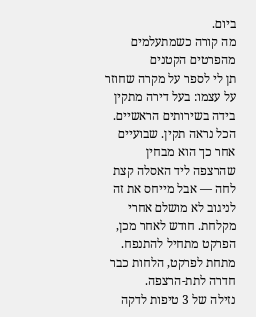ביום.
מה קורה כשמתעלמים מהפרטים הקטנים
תן לי לספר על מקרה שחוזר על עצמו: בעל דירה מתקין בידה בשירותים הראשיים. הכל נראה תקין. שבועיים אחר כך הוא מבחין שהרצפה ליד האסלה קצת לחה — אבל מייחס את זה לניגוב לא מושלם אחרי מקלחת. חודש לאחר מכן, הפרקט מתחיל להתנפח. מתחת לפרקט, הלחות כבר חדרה לתת-הרצפה.
נזילה של 3 טיפות לדקה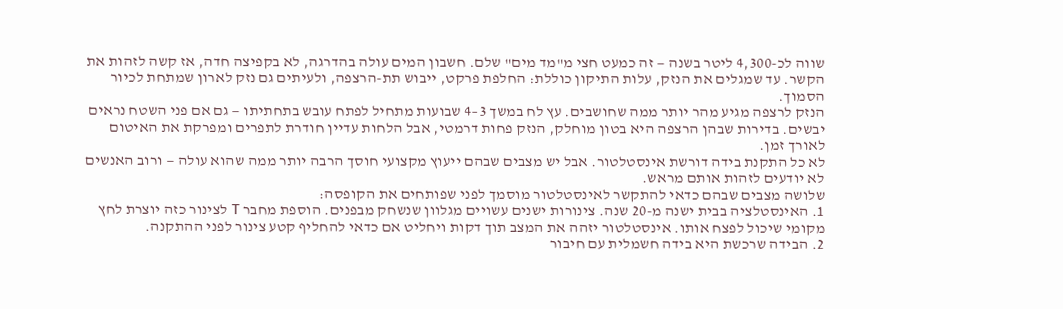שווה לכ-4,300 ליטר בשנה — זה כמעט חצי מ"מד מים" שלם. חשבון המים עולה בהדרגה, לא בקפיצה חדה, אז קשה לזהות את הקשר. עד שמגלים את הנזק, עלות התיקון כוללת: החלפת פרקט, ייבוש תת-הרצפה, ולעיתים גם נזק לארון שמתחת לכיור הסמוך.
הנזק לרצפה מגיע מהר יותר ממה שחושבים. עץ לח במשך 3–4 שבועות מתחיל לפתח עובש בתחתיתו — גם אם פני השטח נראים יבשים. בדירות שבהן הרצפה היא בטון מוחלק, הנזק פחות דרמטי, אבל הלחות עדיין חודרת לתפרים ומפרקת את האיטום לאורך זמן.
לא כל התקנת בידה דורשת אינסטלטור. אבל יש מצבים שבהם ייעוץ מקצועי חוסך הרבה יותר ממה שהוא עולה — ורוב האנשים לא יודעים לזהות אותם מראש.
שלושה מצבים שבהם כדאי להתקשר לאינסטלטור מוסמך לפני שפותחים את הקופסה:
1. האינסטלציה בבית ישנה מ-20 שנה. צינורות ישנים עשויים מגלוון שנשחק מבפנים. הוספת מחבר T לצינור כזה יוצרת לחץ מקומי שיכול לפצח אותו. אינסטלטור יזהה את המצב תוך דקות ויחליט אם כדאי להחליף קטע צינור לפני ההתקנה.
2. הבידה שרכשת היא בידה חשמלית עם חיבור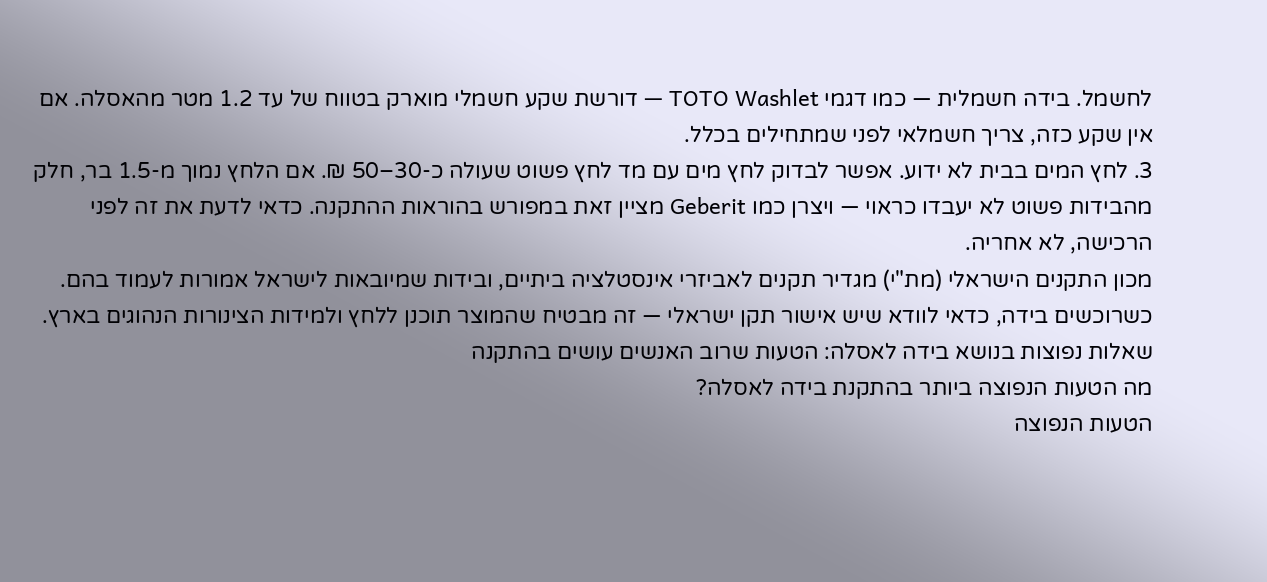לחשמל. בידה חשמלית — כמו דגמי TOTO Washlet — דורשת שקע חשמלי מוארק בטווח של עד 1.2 מטר מהאסלה. אם אין שקע כזה, צריך חשמלאי לפני שמתחילים בכלל.
3. לחץ המים בבית לא ידוע. אפשר לבדוק לחץ מים עם מד לחץ פשוט שעולה כ-30–50 ₪. אם הלחץ נמוך מ-1.5 בר, חלק מהבידות פשוט לא יעבדו כראוי — ויצרן כמו Geberit מציין זאת במפורש בהוראות ההתקנה. כדאי לדעת את זה לפני הרכישה, לא אחריה.
מכון התקנים הישראלי (מת"י) מגדיר תקנים לאביזרי אינסטלציה ביתיים, ובידות שמיובאות לישראל אמורות לעמוד בהם. כשרוכשים בידה, כדאי לוודא שיש אישור תקן ישראלי — זה מבטיח שהמוצר תוכנן ללחץ ולמידות הצינורות הנהוגים בארץ.
שאלות נפוצות בנושא בידה לאסלה: הטעות שרוב האנשים עושים בהתקנה
מה הטעות הנפוצה ביותר בהתקנת בידה לאסלה?
הטעות הנפוצה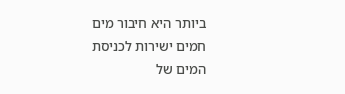ביותר היא חיבור מים חמים ישירות לכניסת המים של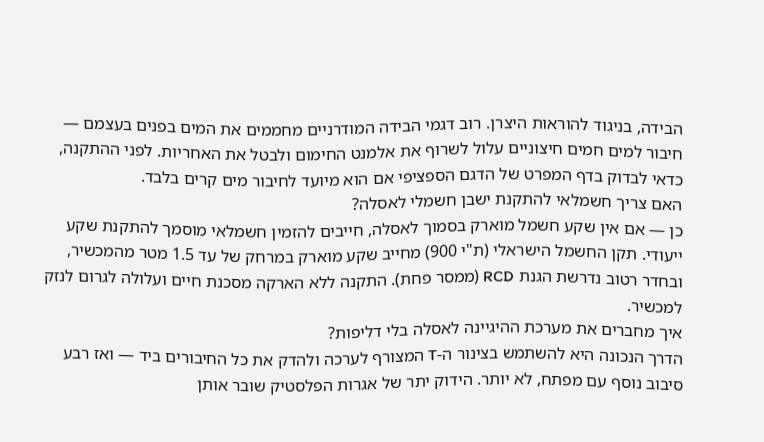הבידה, בניגוד להוראות היצרן. רוב דגמי הבידה המודרניים מחממים את המים בפנים בעצמם — חיבור למים חמים חיצוניים עלול לשרוף את אלמנט החימום ולבטל את האחריות. לפני ההתקנה, כדאי לבדוק בדף המפרט של הדגם הספציפי אם הוא מיועד לחיבור מים קרים בלבד.
האם צריך חשמלאי להתקנת ישבן חשמלי לאסלה?
כן — אם אין שקע חשמל מוארק בסמוך לאסלה, חייבים להזמין חשמלאי מוסמך להתקנת שקע ייעודי. תקן החשמל הישראלי (ת"י 900) מחייב שקע מוארק במרחק של עד 1.5 מטר מהמכשיר, ובחדר רטוב נדרשת הגנת RCD (ממסר פחת). התקנה ללא הארקה מסכנת חיים ועלולה לגרום לנזק למכשיר.
איך מחברים את מערכת ההיגיינה לאסלה בלי דליפות?
הדרך הנכונה היא להשתמש בצינור ה-T המצורף לערכה ולהדק את כל החיבורים ביד — ואז רבע סיבוב נוסף עם מפתח, לא יותר. הידוק יתר של אגרות הפלסטיק שובר אותן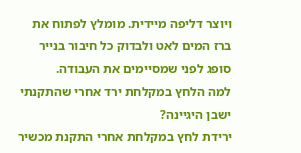ויוצר דליפה מיידית. מומלץ לפתוח את ברז המים לאט ולבדוק כל חיבור בנייר סופג לפני שמסיימים את העבודה.
למה הלחץ במקלחת ירד אחרי שהתקנתי ישבן היגיינה?
ירידת לחץ במקלחת אחרי התקנת מכשיר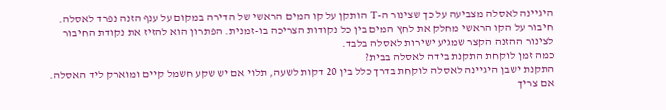היגיינה לאסלה מצביעה על כך שצינור ה-T הותקן על קו המים הראשי של הדירה במקום על ענף הזנה נפרד לאסלה. חיבור על הקו הראשי מחלק את לחץ המים בין כל נקודות הצריכה בו-זמנית. הפתרון הוא להזיז את נקודת החיבור לצינור ההזנה הקצר שמגיע ישירות לאסלה בלבד.
כמה זמן לוקחת התקנת בידה לאסלה בבית?
התקנת ישבן היגיינה לאסלה לוקחת בדרך כלל בין 20 דקות לשעה, תלוי אם יש שקע חשמל קיים ומוארק ליד האסלה. אם צריך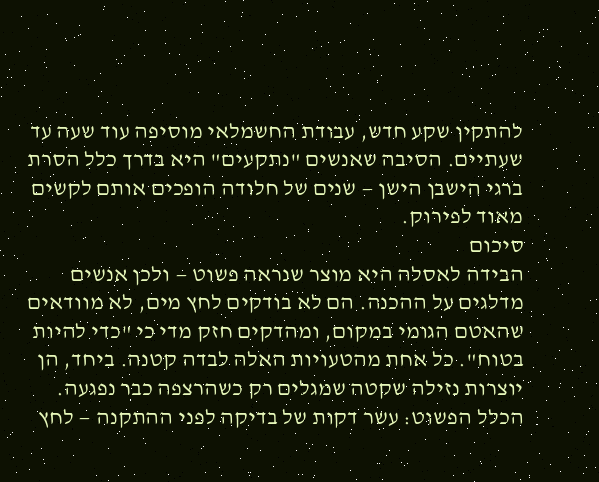להתקין שקע חדש, עבודת החשמלאי מוסיפה עוד שעה עד שעתיים. הסיבה שאנשים "נתקעים" היא בדרך כלל הסרת ברגי הישבן הישן — שנים של חלודה הופכים אותם לקשים מאוד לפירוק.
סיכום
הבידה לאסלה היא מוצר שנראה פשוט — ולכן אנשים מדלגים על ההכנה. הם לא בודקים לחץ מים, לא מוודאים שהאטם הגומי במקום, ומהדקים חזק מדי כי "כדי להיות בטוח". כל אחת מהטעויות האלה לבדה קטנה. ביחד, הן יוצרות נזילה שקטה שמגלים רק כשהרצפה כבר נפגעה.
הכלל הפשוט: עשר דקות של בדיקה לפני ההתקנה — לחץ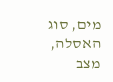מים, סוג האסלה, מצב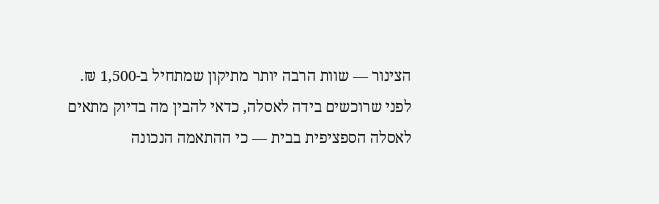הצינור — שוות הרבה יותר מתיקון שמתחיל ב-1,500 ₪.
לפני שרוכשים בידה לאסלה, כדאי להבין מה בדיוק מתאים לאסלה הספציפית בבית — כי ההתאמה הנכונה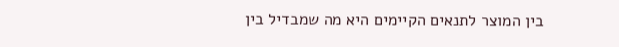בין המוצר לתנאים הקיימים היא מה שמבדיל בין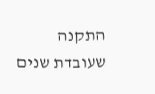התקנה שעובדת שנים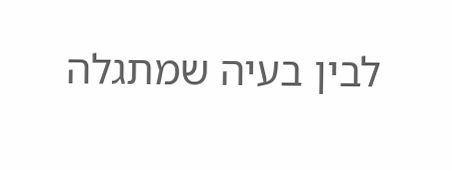לבין בעיה שמתגלה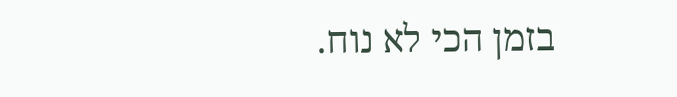בזמן הכי לא נוח.